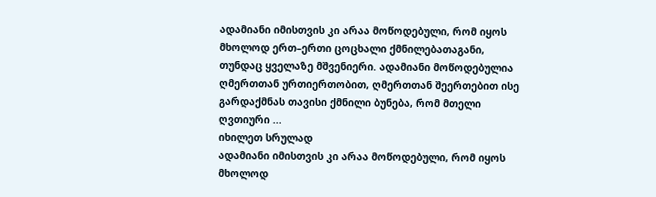ადამიანი იმისთვის კი არაა მოწოდებული, რომ იყოს მხოლოდ ერთ–ერთი ცოცხალი ქმნილებათაგანი, თუნდაც ყველაზე მშვენიერი. ადამიანი მოწოდებულია ღმერთთან ურთიერთობით, ღმერთთან შეერთებით ისე გარდაქმნას თავისი ქმნილი ბუნება, რომ მთელი ღვთიური ...
იხილეთ სრულად
ადამიანი იმისთვის კი არაა მოწოდებული, რომ იყოს მხოლოდ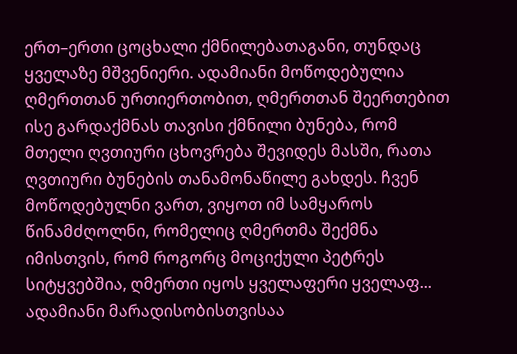ერთ–ერთი ცოცხალი ქმნილებათაგანი, თუნდაც ყველაზე მშვენიერი. ადამიანი მოწოდებულია ღმერთთან ურთიერთობით, ღმერთთან შეერთებით ისე გარდაქმნას თავისი ქმნილი ბუნება, რომ მთელი ღვთიური ცხოვრება შევიდეს მასში, რათა ღვთიური ბუნების თანამონაწილე გახდეს. ჩვენ მოწოდებულნი ვართ, ვიყოთ იმ სამყაროს წინამძღოლნი, რომელიც ღმერთმა შექმნა იმისთვის, რომ როგორც მოციქული პეტრეს სიტყვებშია, ღმერთი იყოს ყველაფერი ყველაფ...
ადამიანი მარადისობისთვისაა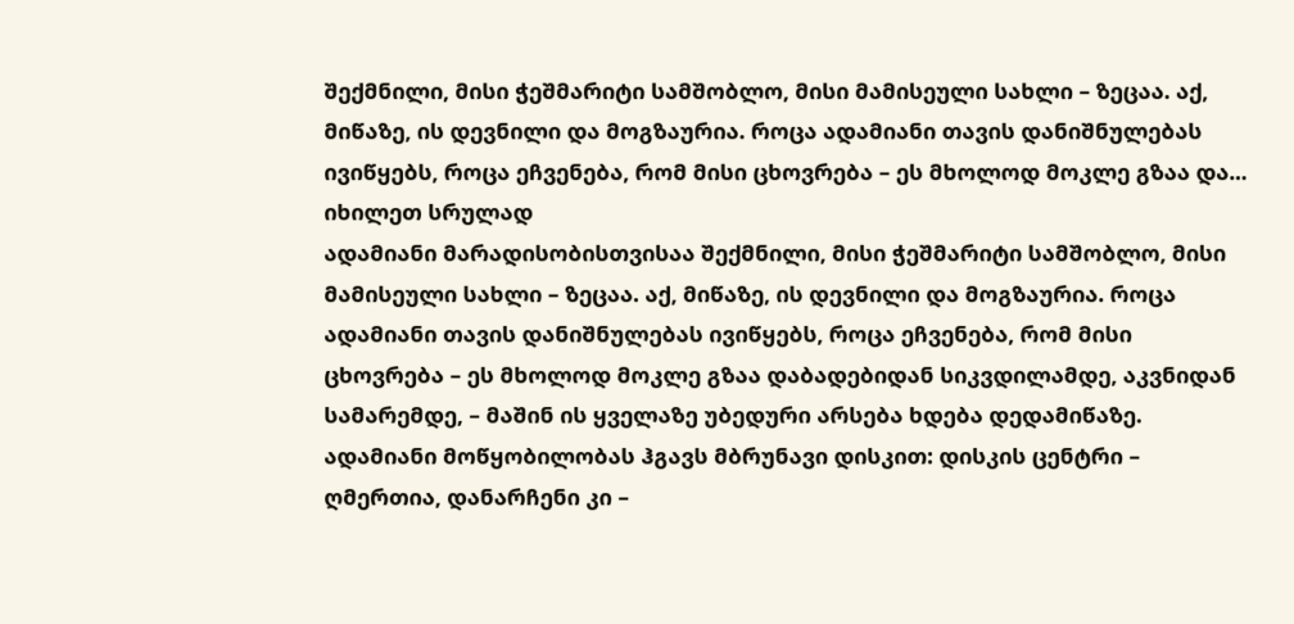შექმნილი, მისი ჭეშმარიტი სამშობლო, მისი მამისეული სახლი – ზეცაა. აქ, მიწაზე, ის დევნილი და მოგზაურია. როცა ადამიანი თავის დანიშნულებას ივიწყებს, როცა ეჩვენება, რომ მისი ცხოვრება – ეს მხოლოდ მოკლე გზაა და...
იხილეთ სრულად
ადამიანი მარადისობისთვისაა შექმნილი, მისი ჭეშმარიტი სამშობლო, მისი მამისეული სახლი – ზეცაა. აქ, მიწაზე, ის დევნილი და მოგზაურია. როცა ადამიანი თავის დანიშნულებას ივიწყებს, როცა ეჩვენება, რომ მისი ცხოვრება – ეს მხოლოდ მოკლე გზაა დაბადებიდან სიკვდილამდე, აკვნიდან სამარემდე, – მაშინ ის ყველაზე უბედური არსება ხდება დედამიწაზე.
ადამიანი მოწყობილობას ჰგავს მბრუნავი დისკით: დისკის ცენტრი – ღმერთია, დანარჩენი კი –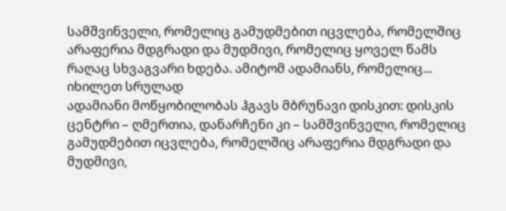სამშვინველი, რომელიც გამუდმებით იცვლება, რომელშიც არაფერია მდგრადი და მუდმივი, რომელიც ყოველ წამს რაღაც სხვაგვარი ხდება. ამიტომ ადამიანს, რომელიც...
იხილეთ სრულად
ადამიანი მოწყობილობას ჰგავს მბრუნავი დისკით: დისკის ცენტრი – ღმერთია, დანარჩენი კი – სამშვინველი, რომელიც გამუდმებით იცვლება, რომელშიც არაფერია მდგრადი და მუდმივი,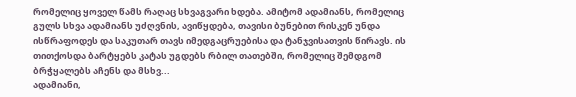რომელიც ყოველ წამს რაღაც სხვაგვარი ხდება. ამიტომ ადამიანს, რომელიც გულს სხვა ადამიანს უძღვნის, ავიწყდება, თავისი ბუნებით რისკენ უნდა ისწრაფოდეს და საკუთარ თავს იმედგაცრუებისა და ტანჯვისათვის წირავს. ის თითქოსდა ბარტყებს კატას უგდებს რბილ თათებში, რომელიც შემდგომ ბრჭყალებს აჩენს და მსხვ...
ადამიანი,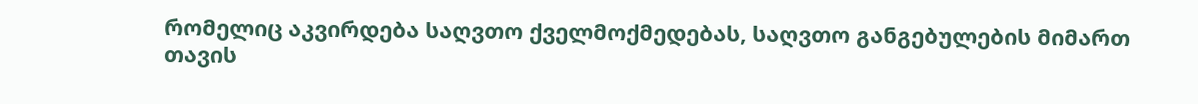რომელიც აკვირდება საღვთო ქველმოქმედებას, საღვთო განგებულების მიმართ თავის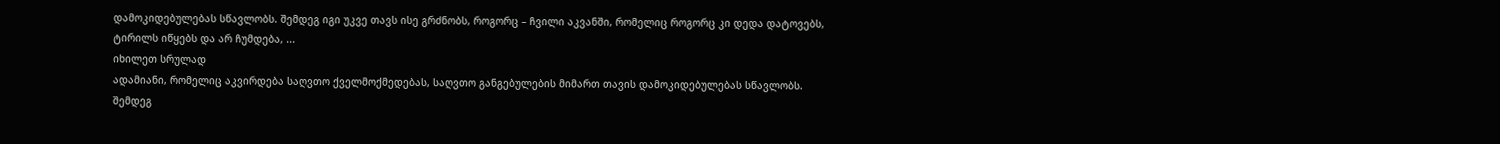დამოკიდებულებას სწავლობს. შემდეგ იგი უკვე თავს ისე გრძნობს, როგორც – ჩვილი აკვანში, რომელიც როგორც კი დედა დატოვებს, ტირილს იწყებს და არ ჩუმდება, ...
იხილეთ სრულად
ადამიანი, რომელიც აკვირდება საღვთო ქველმოქმედებას, საღვთო განგებულების მიმართ თავის დამოკიდებულებას სწავლობს. შემდეგ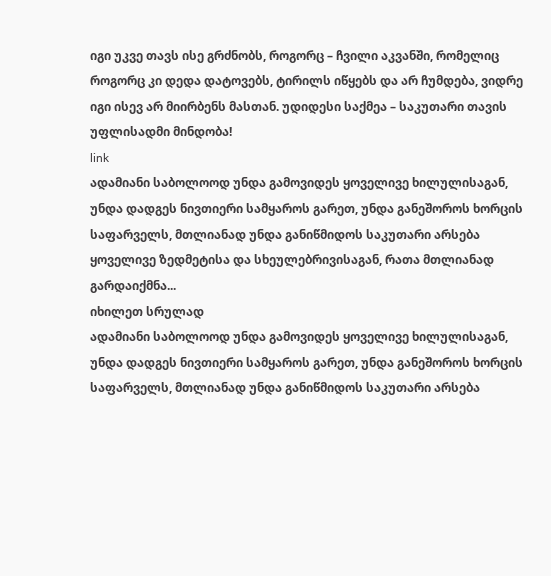იგი უკვე თავს ისე გრძნობს, როგორც – ჩვილი აკვანში, რომელიც როგორც კი დედა დატოვებს, ტირილს იწყებს და არ ჩუმდება, ვიდრე იგი ისევ არ მიირბენს მასთან. უდიდესი საქმეა – საკუთარი თავის უფლისადმი მინდობა!
link
ადამიანი საბოლოოდ უნდა გამოვიდეს ყოველივე ხილულისაგან, უნდა დადგეს ნივთიერი სამყაროს გარეთ, უნდა განეშოროს ხორცის საფარველს, მთლიანად უნდა განიწმიდოს საკუთარი არსება ყოველივე ზედმეტისა და სხეულებრივისაგან, რათა მთლიანად გარდაიქმნა...
იხილეთ სრულად
ადამიანი საბოლოოდ უნდა გამოვიდეს ყოველივე ხილულისაგან, უნდა დადგეს ნივთიერი სამყაროს გარეთ, უნდა განეშოროს ხორცის საფარველს, მთლიანად უნდა განიწმიდოს საკუთარი არსება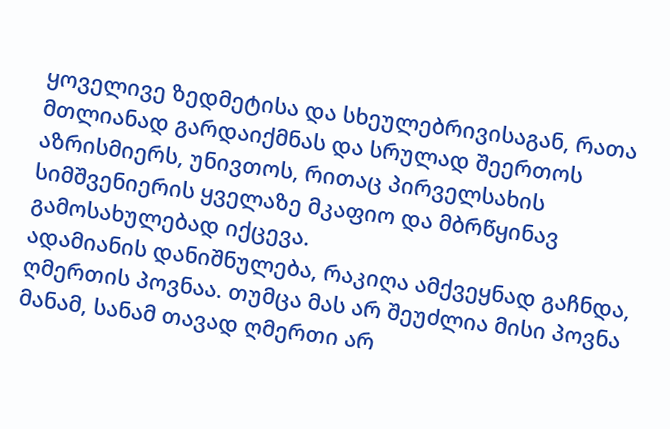ყოველივე ზედმეტისა და სხეულებრივისაგან, რათა მთლიანად გარდაიქმნას და სრულად შეერთოს აზრისმიერს, უნივთოს, რითაც პირველსახის სიმშვენიერის ყველაზე მკაფიო და მბრწყინავ გამოსახულებად იქცევა.
ადამიანის დანიშნულება, რაკიღა ამქვეყნად გაჩნდა, ღმერთის პოვნაა. თუმცა მას არ შეუძლია მისი პოვნა მანამ, სანამ თავად ღმერთი არ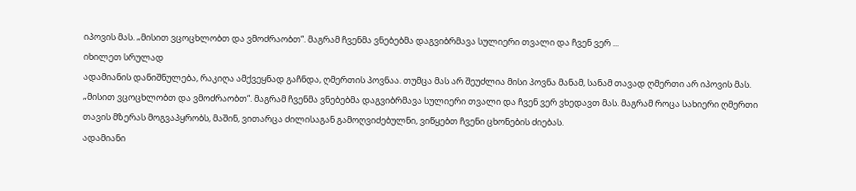იპოვის მას. „მისით ვცოცხლობთ და ვმოძრაობთ“. მაგრამ ჩვენმა ვნებებმა დაგვიბრმავა სულიერი თვალი და ჩვენ ვერ ...
იხილეთ სრულად
ადამიანის დანიშნულება, რაკიღა ამქვეყნად გაჩნდა, ღმერთის პოვნაა. თუმცა მას არ შეუძლია მისი პოვნა მანამ, სანამ თავად ღმერთი არ იპოვის მას. „მისით ვცოცხლობთ და ვმოძრაობთ“. მაგრამ ჩვენმა ვნებებმა დაგვიბრმავა სულიერი თვალი და ჩვენ ვერ ვხედავთ მას. მაგრამ როცა სახიერი ღმერთი თავის მზერას მოგვაპყრობს, მაშინ, ვითარცა ძილისაგან გამოღვიძებულნი, ვიწყებთ ჩვენი ცხონების ძიებას.
ადამიანი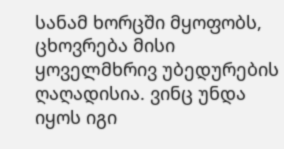სანამ ხორცში მყოფობს, ცხოვრება მისი ყოველმხრივ უბედურების ღაღადისია. ვინც უნდა იყოს იგი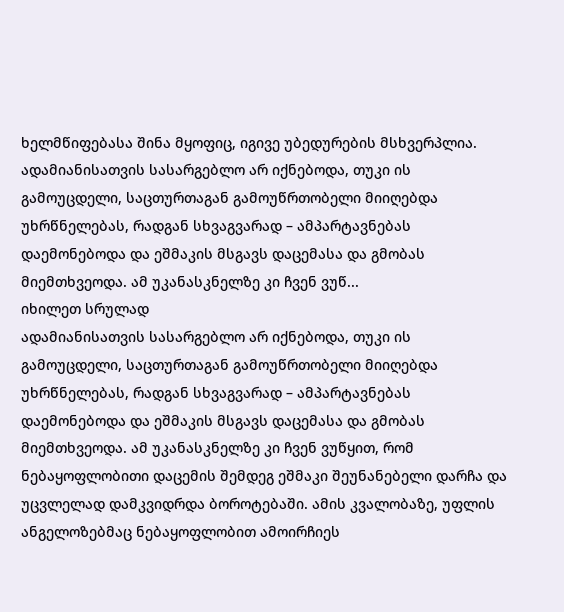ხელმწიფებასა შინა მყოფიც, იგივე უბედურების მსხვერპლია.
ადამიანისათვის სასარგებლო არ იქნებოდა, თუკი ის გამოუცდელი, საცთურთაგან გამოუწრთობელი მიიღებდა უხრწნელებას, რადგან სხვაგვარად – ამპარტავნებას დაემონებოდა და ეშმაკის მსგავს დაცემასა და გმობას მიემთხვეოდა. ამ უკანასკნელზე კი ჩვენ ვუწ...
იხილეთ სრულად
ადამიანისათვის სასარგებლო არ იქნებოდა, თუკი ის გამოუცდელი, საცთურთაგან გამოუწრთობელი მიიღებდა უხრწნელებას, რადგან სხვაგვარად – ამპარტავნებას დაემონებოდა და ეშმაკის მსგავს დაცემასა და გმობას მიემთხვეოდა. ამ უკანასკნელზე კი ჩვენ ვუწყით, რომ ნებაყოფლობითი დაცემის შემდეგ ეშმაკი შეუნანებელი დარჩა და უცვლელად დამკვიდრდა ბოროტებაში. ამის კვალობაზე, უფლის ანგელოზებმაც ნებაყოფლობით ამოირჩიეს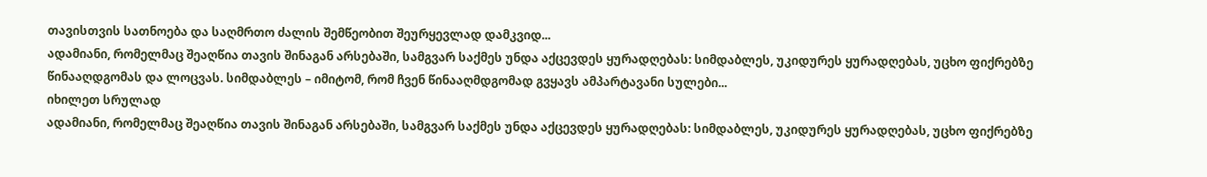თავისთვის სათნოება და საღმრთო ძალის შემწეობით შეურყევლად დამკვიდ...
ადამიანი, რომელმაც შეაღწია თავის შინაგან არსებაში, სამგვარ საქმეს უნდა აქცევდეს ყურადღებას: სიმდაბლეს, უკიდურეს ყურადღებას, უცხო ფიქრებზე წინააღდგომას და ლოცვას. სიმდაბლეს – იმიტომ, რომ ჩვენ წინააღმდგომად გვყავს ამპარტავანი სულები...
იხილეთ სრულად
ადამიანი, რომელმაც შეაღწია თავის შინაგან არსებაში, სამგვარ საქმეს უნდა აქცევდეს ყურადღებას: სიმდაბლეს, უკიდურეს ყურადღებას, უცხო ფიქრებზე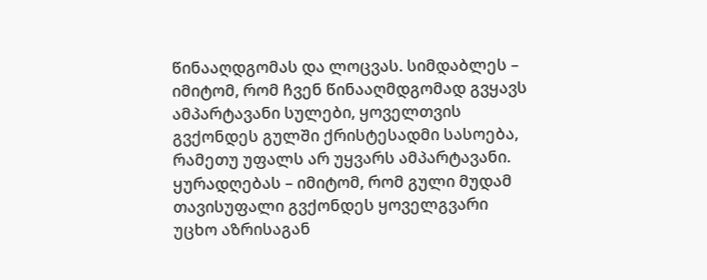წინააღდგომას და ლოცვას. სიმდაბლეს – იმიტომ, რომ ჩვენ წინააღმდგომად გვყავს ამპარტავანი სულები, ყოველთვის გვქონდეს გულში ქრისტესადმი სასოება, რამეთუ უფალს არ უყვარს ამპარტავანი. ყურადღებას – იმიტომ, რომ გული მუდამ თავისუფალი გვქონდეს ყოველგვარი უცხო აზრისაგან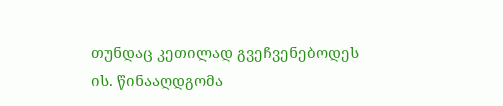თუნდაც კეთილად გვეჩვენებოდეს ის. წინააღდგომა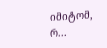იმიტომ, რ...